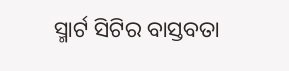ସ୍ମାର୍ଟ ସିଟିର ବାସ୍ତବତା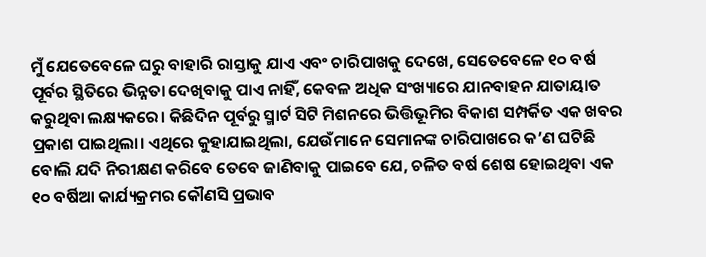ମୁଁ ଯେତେବେଳେ ଘରୁ ବାହାରି ରାସ୍ତାକୁ ଯାଏ ଏବଂ ଚାରିପାଖକୁ ଦେଖେ, ସେତେବେଳେ ୧୦ ବର୍ଷ ପୂର୍ବର ସ୍ଥିତିରେ ଭିନ୍ନତା ଦେଖିବାକୁ ପାଏ ନାହିଁ, କେବଳ ଅଧିକ ସଂଖ୍ୟାରେ ଯାନବାହନ ଯାତାୟାତ କରୁଥିବା ଲକ୍ଷ୍ୟକରେ। କିଛିଦିନ ପୂର୍ବରୁ ସ୍ମାର୍ଟ ସିଟି ମିଶନରେ ଭିତ୍ତିଭୂମିର ବିକାଶ ସମ୍ପର୍କିତ ଏକ ଖବର ପ୍ରକାଶ ପାଇଥିଲା। ଏଥିରେ କୁହାଯାଇଥିଲା, ଯେଉଁମାନେ ସେମାନଙ୍କ ଚାରିପାଖରେ କ’ଣ ଘଟିଛି ବୋଲି ଯଦି ନିରୀକ୍ଷଣ କରିବେ ତେବେ ଜାଣିବାକୁ ପାଇବେ ଯେ, ଚଳିତ ବର୍ଷ ଶେଷ ହୋଇଥିବା ଏକ ୧୦ ବର୍ଷିଆ କାର୍ଯ୍ୟକ୍ରମର କୌଣସି ପ୍ରଭାବ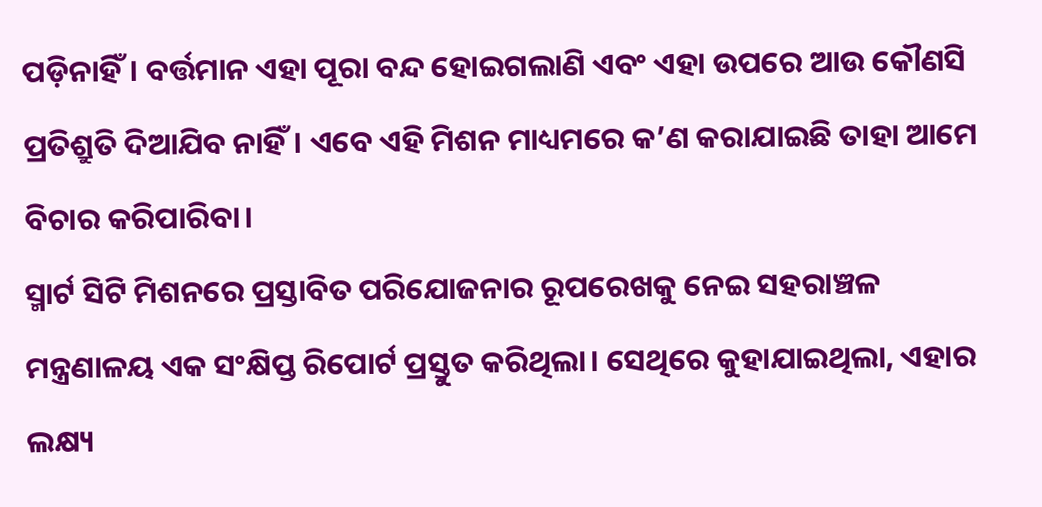ପଡ଼ିନାହିଁ। ବର୍ତ୍ତମାନ ଏହା ପୂରା ବନ୍ଦ ହୋଇଗଲାଣି ଏବଂ ଏହା ଉପରେ ଆଉ କୌଣସି ପ୍ରତିଶ୍ରୁତି ଦିଆଯିବ ନାହିଁ। ଏବେ ଏହି ମିଶନ ମାଧ୍ୟମରେ କ’ଣ କରାଯାଇଛି ତାହା ଆମେ ବିଚାର କରିପାରିବା।
ସ୍ମାର୍ଟ ସିଟି ମିଶନରେ ପ୍ରସ୍ତାବିତ ପରିଯୋଜନାର ରୂପରେଖକୁ ନେଇ ସହରାଞ୍ଚଳ ମନ୍ତ୍ରଣାଳୟ ଏକ ସଂକ୍ଷିପ୍ତ ରିପୋର୍ଟ ପ୍ରସ୍ତୁତ କରିଥିଲା। ସେଥିରେ କୁହାଯାଇଥିଲା, ଏହାର ଲକ୍ଷ୍ୟ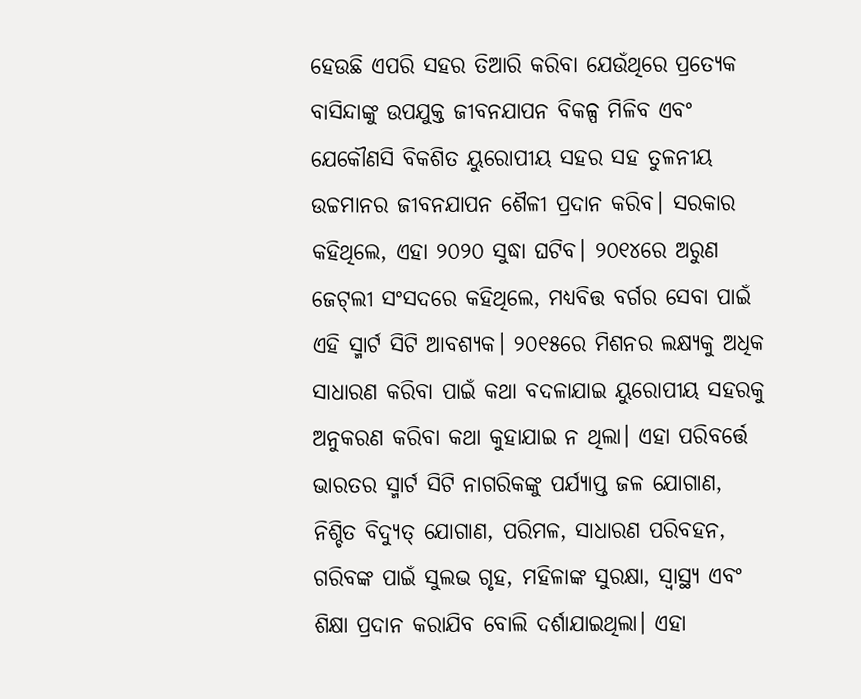ହେଉଛି ଏପରି ସହର ତିଆରି କରିବା ଯେଉଁଥିରେ ପ୍ରତ୍ୟେକ ବାସିନ୍ଦାଙ୍କୁ ଉପଯୁକ୍ତ ଜୀବନଯାପନ ବିକଳ୍ପ ମିଳିବ ଏବଂ ଯେକୌଣସି ବିକଶିତ ୟୁରୋପୀୟ ସହର ସହ ତୁଳନୀୟ ଉଚ୍ଚମାନର ଜୀବନଯାପନ ଶୈଳୀ ପ୍ରଦାନ କରିବ। ସରକାର କହିଥିଲେ, ଏହା ୨୦୨୦ ସୁଦ୍ଧା ଘଟିବ। ୨୦୧୪ରେ ଅରୁଣ ଜେଟ୍‌ଲୀ ସଂସଦରେ କହିଥିଲେ, ମଧ୍ୟବିତ୍ତ ବର୍ଗର ସେବା ପାଇଁ ଏହି ସ୍ମାର୍ଟ ସିଟି ଆବଶ୍ୟକ। ୨୦୧୫ରେ ମିଶନର ଲକ୍ଷ୍ୟକୁ ଅଧିକ ସାଧାରଣ କରିବା ପାଇଁ କଥା ବଦଳାଯାଇ ୟୁରୋପୀୟ ସହରକୁ ଅନୁକରଣ କରିବା କଥା କୁହାଯାଇ ନ ଥିଲା। ଏହା ପରିବର୍ତ୍ତେ ଭାରତର ସ୍ମାର୍ଟ ସିଟି ନାଗରିକଙ୍କୁ ପର୍ଯ୍ୟାପ୍ତ ଜଳ ଯୋଗାଣ, ନିଶ୍ଚିତ ବିଦ୍ୟୁତ୍‌ ଯୋଗାଣ, ପରିମଳ, ସାଧାରଣ ପରିବହନ, ଗରିବଙ୍କ ପାଇଁ ସୁଲଭ ଗୃହ, ମହିଳାଙ୍କ ସୁରକ୍ଷା, ସ୍ବାସ୍ଥ୍ୟ ଏବଂ ଶିକ୍ଷା ପ୍ରଦାନ କରାଯିବ ବୋଲି ଦର୍ଶାଯାଇଥିଲା। ଏହା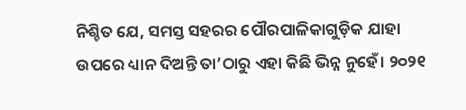ନିଶ୍ଚିତ ଯେ, ସମସ୍ତ ସହରର ପୌରପାଳିକାଗୁଡ଼ିକ ଯାହା ଉପରେ ଧ୍ୟାନ ଦିଅନ୍ତି ତା’ଠାରୁ ଏହା କିଛି ଭିନ୍ନ ନୁହେଁ। ୨୦୨୧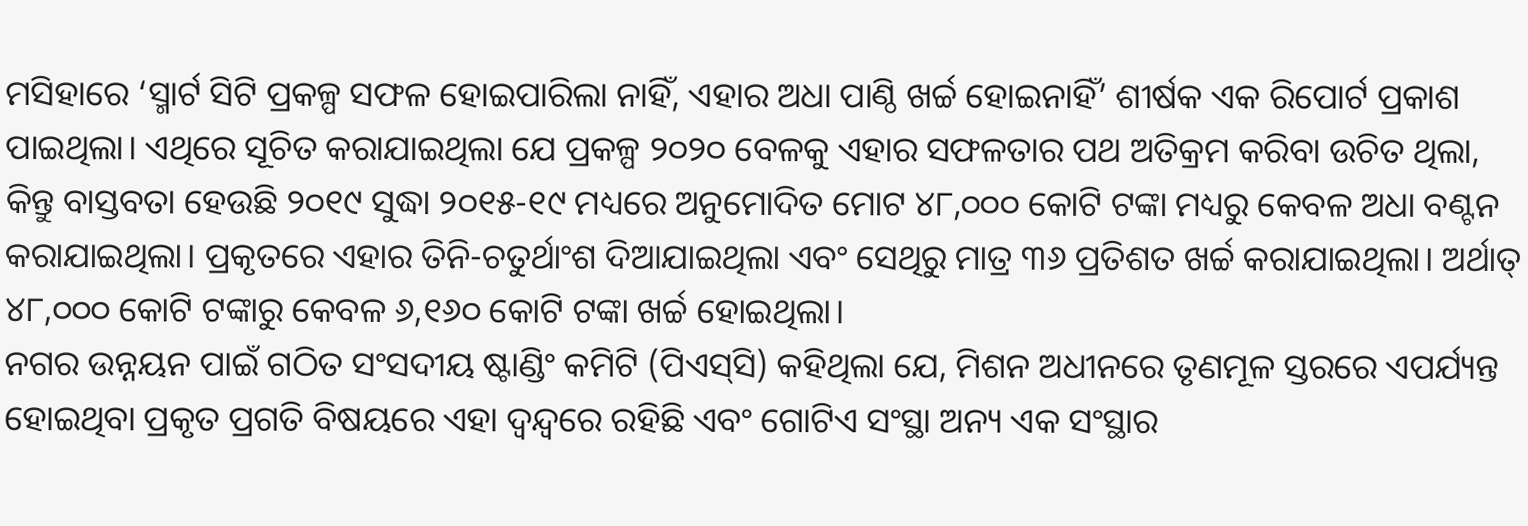ମସିହାରେ ‘ସ୍ମାର୍ଟ ସିଟି ପ୍ରକଳ୍ପ ସଫଳ ହୋଇପାରିଲା ନାହିଁ, ଏହାର ଅଧା ପାଣ୍ଠି ଖର୍ଚ୍ଚ ହୋଇନାହିଁ’ ଶୀର୍ଷକ ଏକ ରିପୋର୍ଟ ପ୍ରକାଶ ପାଇଥିଲା। ଏଥିରେ ସୂଚିତ କରାଯାଇଥିଲା ଯେ ପ୍ରକଳ୍ପ ୨୦୨୦ ବେଳକୁ ଏହାର ସଫଳତାର ପଥ ଅତିକ୍ରମ କରିବା ଉଚିତ ଥିଲା, କିନ୍ତୁ ବାସ୍ତବତା ହେଉଛି ୨୦୧୯ ସୁଦ୍ଧା ୨୦୧୫-୧୯ ମଧ୍ୟରେ ଅନୁମୋଦିତ ମୋଟ ୪୮,୦୦୦ କୋଟି ଟଙ୍କା ମଧ୍ୟରୁ କେବଳ ଅଧା ବଣ୍ଟନ କରାଯାଇଥିଲା। ପ୍ରକୃତରେ ଏହାର ତିନି-ଚତୁର୍ଥାଂଶ ଦିଆଯାଇଥିଲା ଏବଂ ସେଥିରୁ ମାତ୍ର ୩୬ ପ୍ରତିଶତ ଖର୍ଚ୍ଚ କରାଯାଇଥିଲା। ଅର୍ଥାତ୍‌ ୪୮,୦୦୦ କୋଟି ଟଙ୍କାରୁ କେବଳ ୬,୧୬୦ କୋଟି ଟଙ୍କା ଖର୍ଚ୍ଚ ହୋଇଥିଲା।
ନଗର ଉନ୍ନୟନ ପାଇଁ ଗଠିତ ସଂସଦୀୟ ଷ୍ଟାଣ୍ଡିଂ କମିଟି (ପିଏସ୍‌ସି) କହିଥିଲା ଯେ, ମିଶନ ଅଧୀନରେ ତୃଣମୂଳ ସ୍ତରରେ ଏପର୍ଯ୍ୟନ୍ତ ହୋଇଥିବା ପ୍ରକୃତ ପ୍ରଗତି ବିଷୟରେ ଏହା ଦ୍ୱନ୍ଦ୍ୱରେ ରହିଛି ଏବଂ ଗୋଟିଏ ସଂସ୍ଥା ଅନ୍ୟ ଏକ ସଂସ୍ଥାର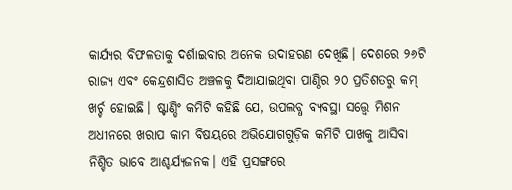କାର୍ଯ୍ୟର ବିଫଳତାକୁ ଦର୍ଶାଇବାର ଅନେକ ଉଦାହରଣ ଦେଖିଛି। ଦେଶରେ ୨୬ଟି ରାଜ୍ୟ ଏବଂ କେନ୍ଦ୍ରଶାସିତ ଅଞ୍ଚଳକୁ ଦିଆଯାଇଥିବା ପାଣ୍ଠିର ୨୦ ପ୍ରତିଶତରୁ କମ୍‌ ଖର୍ଚ୍ଚ ହୋଇଛି। ଷ୍ଟାଣ୍ଡିଂ କମିଟି କହିଛି ଯେ, ଉପଲବ୍ଧ ବ୍ୟବସ୍ଥା ସତ୍ତ୍ୱେ ମିଶନ ଅଧୀନରେ ଖରାପ କାମ ବିଷୟରେ ଅଭିଯୋଗଗୁଡ଼ିକ କମିଟି ପାଖକୁ ଆସିବା ନିଶ୍ଚିତ ଭାବେ ଆଶ୍ଚର୍ଯ୍ୟଜନକ। ଏହି ପ୍ରସଙ୍ଗରେ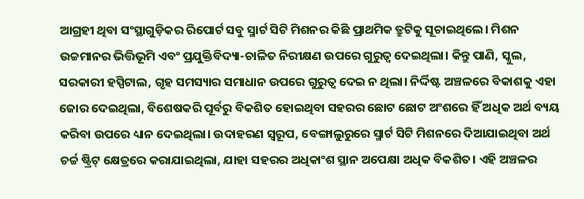ଆଗ୍ରହୀ ଥିବା ସଂସ୍ଥାଗୁଡ଼ିକର ରିପୋର୍ଟ ସବୁ ସ୍ମାର୍ଟ ସିଟି ମିଶନର କିଛି ପ୍ରାଥମିକ ତ୍ରୁଟିକୁ ସୂଚାଇଥିଲେ। ମିଶନ ଉଚ୍ଚମାନର ଭିତ୍ତିଭୂମି ଏବଂ ପ୍ରଯୁକ୍ତିବିଦ୍ୟା-ଚାଳିତ ନିରୀକ୍ଷଣ ଉପରେ ଗୁରୁତ୍ୱ ଦେଇଥିଲା। କିନ୍ତୁ ପାଣି, ସ୍କୁଲ, ସରକାରୀ ହସ୍ପିଟାଲ, ଗୃହ ସମସ୍ୟାର ସମାଧାନ ଉପରେ ଗୁରୁତ୍ୱ ଦେଇ ନ ଥିଲା। ନିର୍ଦ୍ଦିଷ୍ଟ ଅଞ୍ଚଳରେ ବିକାଶକୁ ଏହା ଜୋର ଦେଇଥିଲା, ବିଶେଷକରି ପୂର୍ବରୁ ବିକଶିତ ହୋଇଥିବା ସହରର ଛୋଟ ଛୋଟ ଅଂଶରେ ହିଁ ଅଧିକ ଅର୍ଥ ବ୍ୟୟ କରିବା ଉପରେ ଧ୍ୟାନ ଦେଇଥିଲା। ଉଦାହରଣ ସ୍ବରୂପ, ବେଙ୍ଗାଲୁରୁରେ ସ୍ମାର୍ଟ ସିଟି ମିଶନରେ ଦିଆଯାଇଥିବା ଅର୍ଥ ଚର୍ଚ୍ଚ ଷ୍ଟ୍ରିଟ୍‌ କ୍ଷେତ୍ରରେ କରାଯାଇଥିଲା, ଯାହା ସହରର ଅଧିକାଂଶ ସ୍ଥାନ ଅପେକ୍ଷା ଅଧିକ ବିକଶିତ। ଏହି ଅଞ୍ଚଳର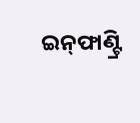ଇନ୍‌ଫାଣ୍ଟ୍ରି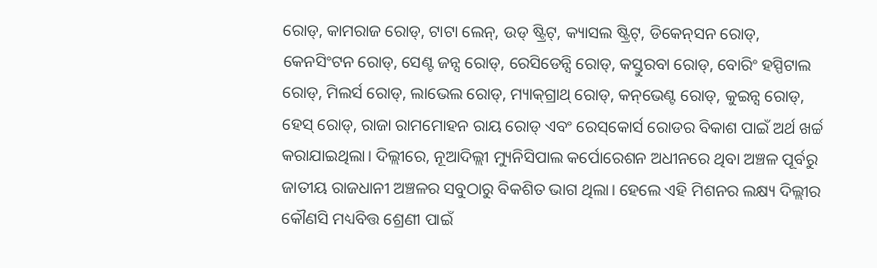ରୋଡ୍‌, କାମରାଜ ରୋଡ୍‌, ଟାଟା ଲେନ୍‌, ଉଡ୍‌ ଷ୍ଟ୍ରିଟ୍‌, କ୍ୟାସଲ ଷ୍ଟ୍ରିଟ୍‌, ଡିକେନ୍‌ସନ ରୋଡ୍‌, କେନସିଂଟନ ରୋଡ୍‌, ସେଣ୍ଟ ଜନ୍ସ ରୋଡ୍‌, ରେସିଡେନ୍ସି ରୋଡ୍‌, କସ୍ତୁରବା ରୋଡ୍‌, ବୋରିଂ ହସ୍ପିଟାଲ ରୋଡ୍‌, ମିଲର୍ସ ରୋଡ୍‌, ଲାଭେଲ ରୋଡ୍‌, ମ୍ୟାକ୍‌ଗ୍ରାଥ୍‌ ରୋଡ୍‌, କନ୍‌ଭେଣ୍ଟ ରୋଡ୍‌, କୁଇନ୍ସ ରୋଡ୍‌, ହେସ୍‌ ରୋଡ୍‌, ରାଜା ରାମମୋହନ ରାୟ ରୋଡ୍‌ ଏବଂ ରେସ୍‌କୋର୍ସ ରୋଡର ବିକାଶ ପାଇଁ ଅର୍ଥ ଖର୍ଚ୍ଚ କରାଯାଇଥିଲା। ଦିଲ୍ଲୀରେ, ନୂଆଦିଲ୍ଲୀ ମ୍ୟୁନିସିପାଲ କର୍ପୋରେଶନ ଅଧୀନରେ ଥିବା ଅଞ୍ଚଳ ପୂର୍ବରୁ ଜାତୀୟ ରାଜଧାନୀ ଅଞ୍ଚଳର ସବୁଠାରୁ ବିକଶିତ ଭାଗ ଥିଲା। ହେଲେ ଏହି ମିଶନର ଲକ୍ଷ୍ୟ ଦିଲ୍ଲୀର କୌଣସି ମଧ୍ୟବିତ୍ତ ଶ୍ରେଣୀ ପାଇଁ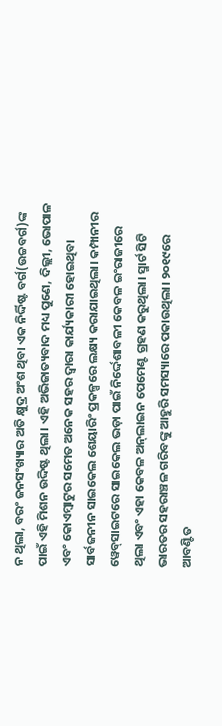ନ ଥିଲା, ବରଂ ଜନସଂଖ୍ୟାର ଅତି କ୍ଷୁଦ୍ର ଅଂଶ ଥିବା ଏକ ନିର୍ଦ୍ଦିଷ୍ଟ ବର୍ଗ(ଉଚ୍ଚବର୍ଗ)ଙ୍କ ପାଇଁ ଏହି ମିଶନ ଉଦ୍ଦିଷ୍ଟ ଥିଲା। ଏହି ଅଭିଜାତ୍ୟବାଦ ମଧ୍ୟ ପୁଣେ, ଦିଲ୍ଲୀ, ଭୋପାଳ ଏବଂ କୋଏମ୍ବାଟୁର ସମେତ ଅନେକ ସହର ଦ୍ୱାରା କାର୍ଯ୍ୟକାରୀ ହୋଇଥିବା ସାର୍ବଜନୀନ ସାଇକେଲ ଶେୟାରିଂ ପ୍ରକଳ୍ପରେ ଲକ୍ଷ୍ୟ କରାଯାଇଥିଲା। କମ୍ପାନୀର ୱେବ୍‌ସାଇଟରେ ସାଇକେଲ ଭଡ଼ା ପାଇଁ ନିର୍ଦ୍ଦେଶାବଳୀ କେବଳ ଇଂରାଜୀରେ ଥିଲା ଏବଂ ଏହା କେବଳ ଅନ୍‌ଲାଇନ ପେମେଣ୍ଟ ଗ୍ରହଣ କରୁଥିଲା। ସ୍ମାର୍ଟ ସିଟି ଭାରତର ସହରାଞ୍ଚଳ ଗରିବଙ୍କୁ ଆହୁରି ସମସ୍ୟାରେ ପକାଉଥିଲା। ୨୦୧୯ରେ ଆବଣ୍ଟିତ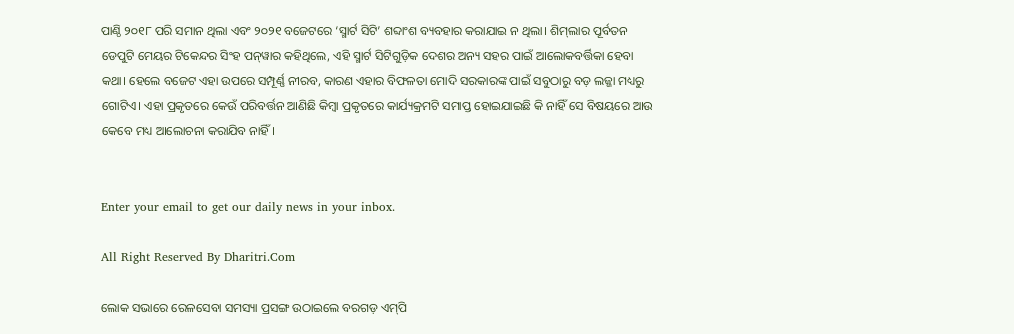ପାଣ୍ଠି ୨୦୧୮ ପରି ସମାନ ଥିଲା ଏବଂ ୨୦୨୧ ବଜେଟରେ ‘ସ୍ମାର୍ଟ ସିଟି’ ଶବ୍ଦାଂଶ ବ୍ୟବହାର କରାଯାଇ ନ ଥିଲା। ଶିମ୍‌ଲାର ପୂର୍ବତନ ଡେପୁଟି ମେୟର ଟିକେନ୍ଦର ସିଂହ ପନ୍‌ୱାର କହିଥିଲେ, ଏହି ସ୍ମାର୍ଟ ସିଟିଗୁଡ଼ିକ ଦେଶର ଅନ୍ୟ ସହର ପାଇଁ ଆଲୋକବର୍ତ୍ତିକା ହେବା କଥା। ହେଲେ ବଜେଟ ଏହା ଉପରେ ସମ୍ପୂର୍ଣ୍ଣ ନୀରବ, କାରଣ ଏହାର ବିଫଳତା ମୋଦି ସରକାରଙ୍କ ପାଇଁ ସବୁଠାରୁ ବଡ଼ ଲଜ୍ଜା ମଧ୍ୟରୁ ଗୋଟିଏ। ଏହା ପ୍ରକୃତରେ କେଉଁ ପରିବର୍ତ୍ତନ ଆଣିଛି କିମ୍ବା ପ୍ରକୃତରେ କାର୍ଯ୍ୟକ୍ରମଟି ସମାପ୍ତ ହୋଇଯାଇଛି କି ନାହିଁ ସେ ବିଷୟରେ ଆଉ କେବେ ମଧ୍ୟ ଆଲୋଚନା କରାଯିବ ନାହିଁ।


Enter your email to get our daily news in your inbox.

All Right Reserved By Dharitri.Com

ଲୋକ ସଭାରେ ରେଳସେବା ସମସ୍ୟା ପ୍ରସଙ୍ଗ ଉଠାଇଲେ ବରଗଡ଼ ଏମ୍‌ପି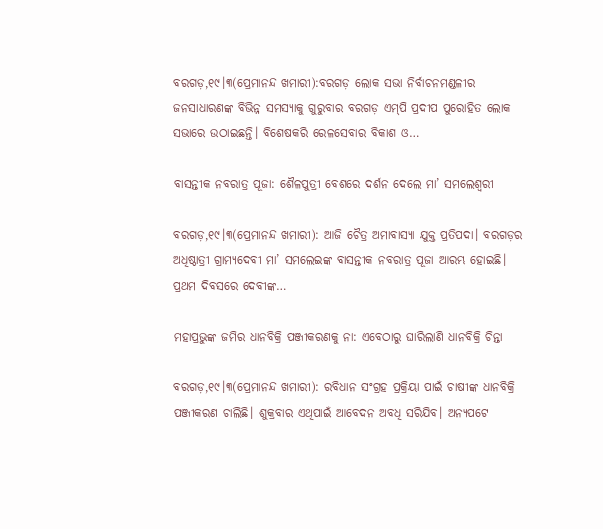ବରଗଡ଼,୧୯।୩(ପ୍ରେମାନନ୍ଦ ଖମାରୀ):ବରଗଡ଼ ଲୋକ ସଭା ନିର୍ବାଚନମଣ୍ଡଳୀର ଜନସାଧାରଣଙ୍କ ବିଭିନ୍ନ ସମସ୍ୟାକୁ ଗୁରୁବାର ବରଗଡ଼ ଏମ୍‌ପି ପ୍ରଦୀପ ପୁରୋହିତ ଲୋକ ସଭାରେ ଉଠାଇଛନ୍ତି। ବିଶେଷକରି ରେଳସେବାର ବିକାଶ ଓ…

ବାସନ୍ତୀକ ନବରାତ୍ର ପୂଜା: ଶୈଳପୁତ୍ରୀ ବେଶରେ ଦର୍ଶନ ଦେଲେ ମା’ ସମଲେଶ୍ବରୀ

ବରଗଡ଼,୧୯।୩(ପ୍ରେମାନନ୍ଦ ଖମାରୀ): ଆଜି ଚୈତ୍ର ଅମାବାସ୍ୟା ଯୁକ୍ତ ପ୍ରତିପଦା। ବରଗଡ଼ର ଅଧିଷ୍ଠାତ୍ରୀ ଗ୍ରାମ୍ୟଦେବୀ ମା’ ସମଲେଇଙ୍କ ବାସନ୍ତୀକ ନବରାତ୍ର ପୂଜା ଆରମ୍ଭ ହୋଇଛି। ପ୍ରଥମ ଦିବସରେ ଦେବୀଙ୍କ…

ମହାପ୍ରଭୁଙ୍କ ଜମିର ଧାନବିକ୍ରି ପଞ୍ଜୀକରଣକୁ ନା: ଏବେଠାରୁ ଘାରିଲାଣି ଧାନବିକ୍ରି ଚିନ୍ତା

ବରଗଡ଼,୧୯।୩(ପ୍ରେମାନନ୍ଦ ଖମାରୀ): ରବିଧାନ ସଂଗ୍ରହ ପ୍ରକ୍ରିୟା ପାଇଁ ଚାଷୀଙ୍କ ଧାନବିକ୍ରି ପଞ୍ଜୀକରଣ ଚାଲିଛି। ଶୁକ୍ରବାର ଏଥିପାଇଁ ଆବେଦନ ଅବଧି ସରିଯିବ। ଅନ୍ୟପଟେ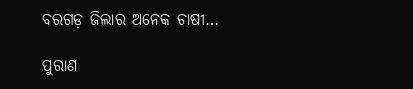ବରଗଡ଼ ଜିଲାର ଅନେକ ଚାଷୀ…

ପୁରାଣ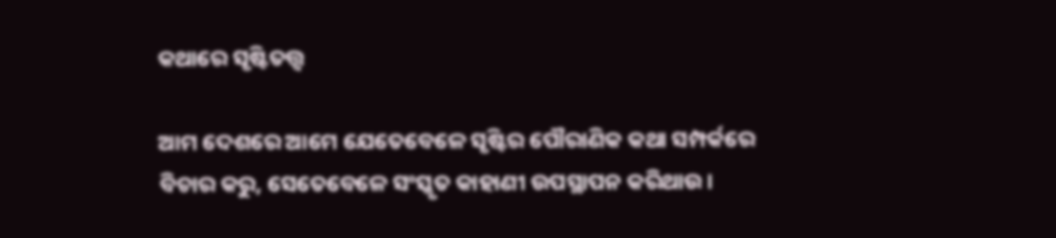କଥାରେ ସୃଷ୍ଟିତତ୍ତ୍ୱ

ଆମ ଦେଶରେ ଆମେ ଯେତେବେଳେ ସୃଷ୍ଟିର ପୌରାଣିକ କଥା ସମ୍ପର୍କରେ ବିଚାର କରୁ, ସେତେବେଳେ ସଂସ୍କୃତ କାହାଣୀ ଉପସ୍ଥାପନ କରିଥାଉ।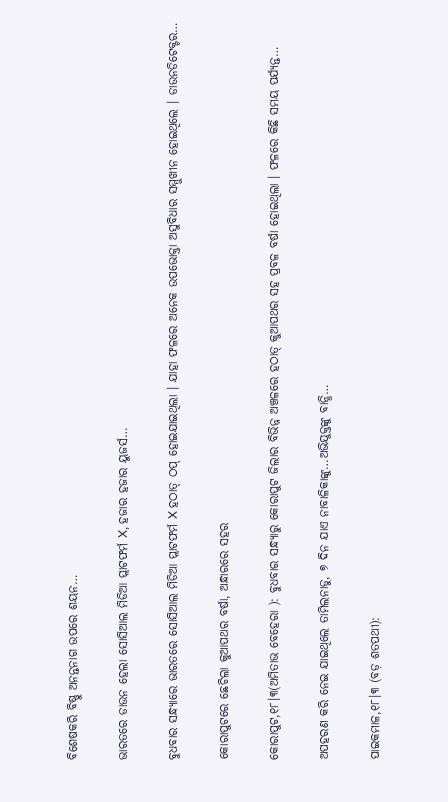ବିଶେଷକରି ବିଷ୍ଣୁ ଅନନ୍ତନାଗ ଉପରେ ଶୟନ…

ଭାରତରେ ଡାଉନ ହେଲା ସୋସିଆଲ ମିଡିଆ ପ୍ଲାଟଫର୍ମ X, ହଜାର ହଜାର ୟୁଜର୍ସ…

ବୁଧବାର ସନ୍ଧ୍ୟାରେ ଭାରତରେ ସୋସିଆଲ ମିଡିଆ ପ୍ଲାଟଫର୍ମ X ହଠାତ୍ ଠପ୍ ହୋଇଯାଇଥିଲା । ଯାହା ଫଳରେ ଅନେକ ଉପଭୋକ୍ତା ଅସୁବିଧାର ସମ୍ମୁଖୀନ ହୋଇଥିଲେ । ଡାଉନଡିଟେକ୍ଟର…

କୋରାପୁଟରେ ଛେଚିଲା କୁଆପଥର ବର୍ଷା, ଅନ୍ଧାରରେ ସହର

କୋରାପୁଟ,୧୮।୩(ଅମିତାଭ ବେହେରା ): ବୁଧବାର ସନ୍ଧ୍ୟାରୁ କୋରାପୁଟ ଜିଲାର ବିଭିନ୍ନ ଅଞ୍ଚଳରେ ହଠାତ୍ କୁଆପଥର ସହ ପ୍ରବଳ ବର୍ଷା ହୋଇଥିଲା । ଫଳରେ କିଛି ସମୟ ପର୍ଯ୍ୟନ୍ତ…

ଅପହରଣ କରି ନେଇ ଯାଇଥିଲେ ତାମିଲନାଡୁ, ୭ ଦିନ ଯାଏ ନାବାଳିକାଙ୍କୁ…ଅଭିଯୁକ୍ତଙ୍କୁ ବାନ୍ଧି…

ପାଇକମାଳ,୧୮।୩ (ବଡ଼ ଶତପଥୀ):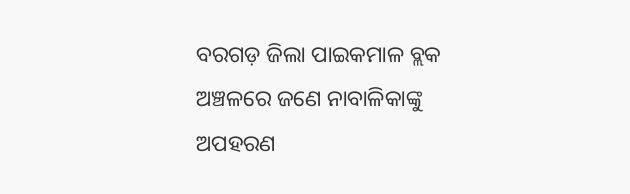ବରଗଡ଼ ଜିଲା ପାଇକମାଳ ବ୍ଲକ ଅଞ୍ଚଳରେ ଜଣେ ନାବାଳିକାଙ୍କୁ ଅପହରଣ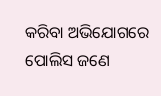କରିବା ଅଭିଯୋଗରେ ପୋଲିସ ଜଣେ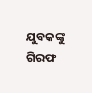ଯୁବକଙ୍କୁ ଗିରଫ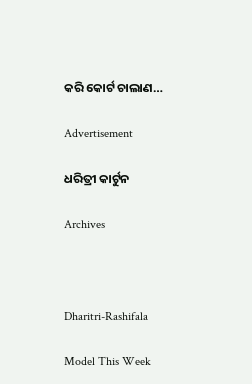କରି କୋର୍ଟ ଚାଲାଣ…

Advertisement

ଧରିତ୍ରୀ କାର୍ଟୁନ

Archives



Dharitri-Rashifala

Model This Week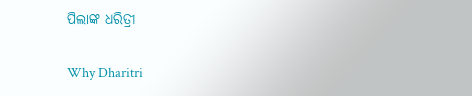ପିଲାଙ୍କ ଧରିତ୍ରୀ

Why Dharitri